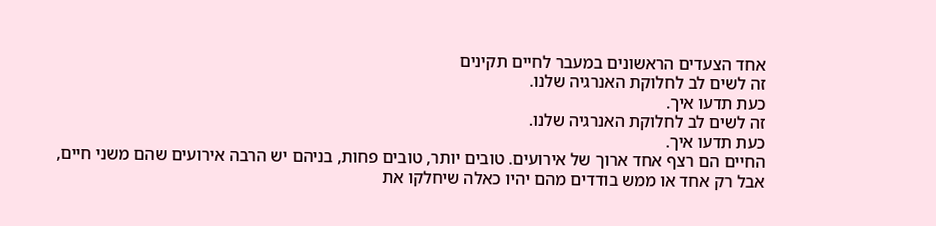אחד הצעדים הראשונים במעבר לחיים תקינים
זה לשים לב לחלוקת האנרגיה שלנו.
כעת תדעו איך.
זה לשים לב לחלוקת האנרגיה שלנו.
כעת תדעו איך.
החיים הם רצף אחד ארוך של אירועים. טובים יותר, טובים פחות, בניהם יש הרבה אירועים שהם משני חיים, אבל רק אחד או ממש בודדים מהם יהיו כאלה שיחלקו את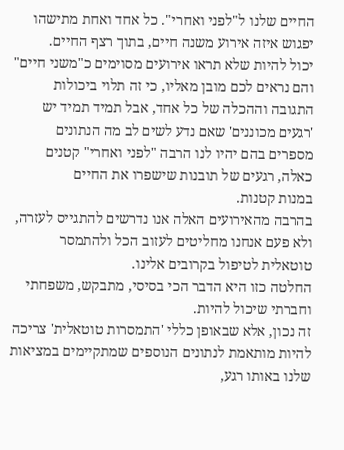החיים שלנו ל"לפני ואחרי". כל אחד ואחת מתישהו יפגוש איזה אירוע משנה חיים, בתוך רצף החיים.
יכול להיות שלא תראו אירועים מסוימים כ"משני חיים" והם נראים לכם מובן מאליו, כי זה תלוי ביכולות התגובה וההכלה של כל אחד, אבל תמיד תמיד יש 'רגעים מכוננים' שאם נדע לשים לב מה הנתונים מספרים בהם יהיו לנו הרבה "לפני ואחרי" קטנים כאלה, רגעים של תובנות שישפרו את החיים
במנות קטנות.
בהרבה מהאירועים האלה אנו נדרשים להתגייס לעזרה, ולא פעם אנחנו מחליטים לעזוב הכל ולהתמסר טוטאלית לטיפול בקרובים אלינו.
החלטה כזו היא הדבר הכי בסיסי, מתבקש, משפחתי וחברתי שיכול להיות.
זה נכון, אלא שבאופן כללי 'התמסרות טוטאלית' צריכה להיות מותאמת לנתונים הנוספים שמתקיימים במציאות שלנו באותו רגע,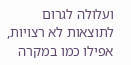ועלולה לגרום לתוצאות לא רצויות, אפילו כמו במקרה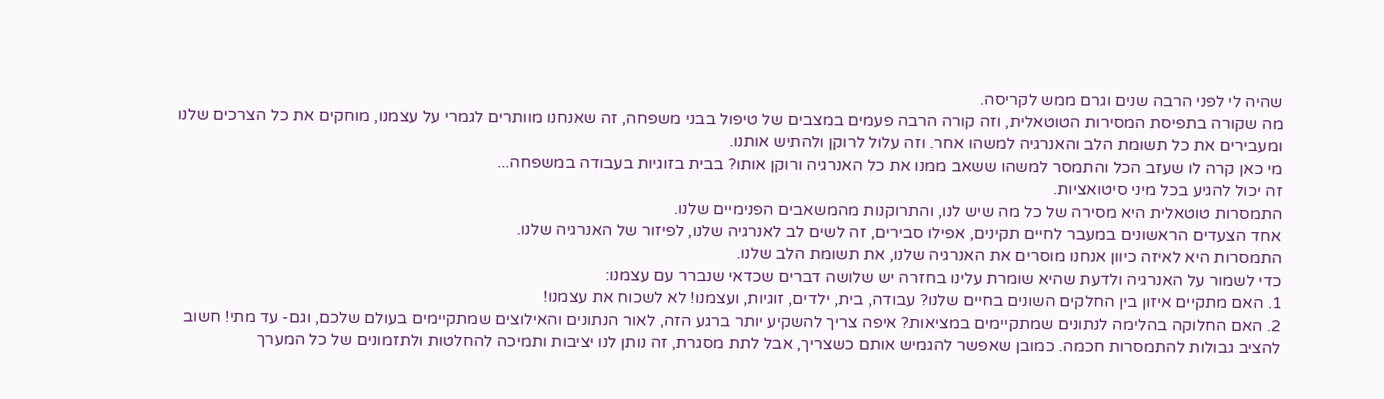שהיה לי לפני הרבה שנים וגרם ממש לקריסה.
מה שקורה בתפיסת המסירות הטוטאלית, וזה קורה הרבה פעמים במצבים של טיפול בבני משפחה, זה שאנחנו מוותרים לגמרי על עצמנו, מוחקים את כל הצרכים שלנו ומעבירים את כל תשומת הלב והאנרגיה למשהו אחר. וזה עלול לרוקן ולהתיש אותנו.
מי כאן קרה לו שעזב הכל והתמסר למשהו ששאב ממנו את כל האנרגיה ורוקן אותו? בבית בזוגיות בעבודה במשפחה...
זה יכול להגיע בכל מיני סיטואציות.
התמסרות טוטאלית היא מסירה של כל מה שיש לנו, והתרוקנות מהמשאבים הפנימיים שלנו.
אחד הצעדים הראשונים במעבר לחיים תקינים, אפילו סבירים, זה לשים לב לאנרגיה שלנו, לפיזור של האנרגיה שלנו.
התמסרות היא לאיזה כיוון אנחנו מוסרים את האנרגיה שלנו, את תשומת הלב שלנו.
כדי לשמור על האנרגיה ולדעת שהיא שומרת עלינו בחזרה יש שלושה דברים שכדאי שנברר עם עצמנו:
1. האם מתקיים איזון בין החלקים השונים בחיים שלנו? עבודה, בית, ילדים, זוגיות, ועצמנו! לא לשכוח את עצמנו!
2. האם החלוקה בהלימה לנתונים שמתקיימים במציאות? איפה צריך להשקיע יותר ברגע הזה, לאור הנתונים והאילוצים שמתקיימים בעולם שלכם, וגם- עד מתי! חשוב להציב גבולות להתמסרות חכמה. כמובן שאפשר להגמיש אותם כשצריך, אבל לתת מסגרת, זה נותן לנו יציבות ותמיכה להחלטות ולתזמונים של כל המערך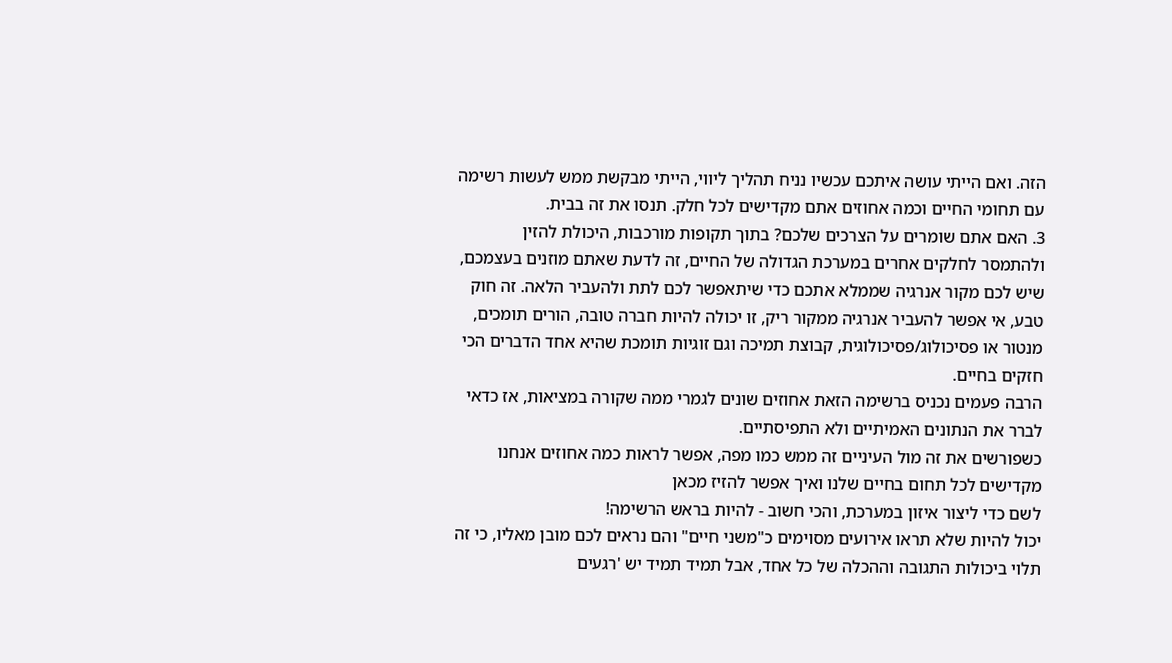הזה. ואם הייתי עושה איתכם עכשיו נניח תהליך ליווי, הייתי מבקשת ממש לעשות רשימה עם תחומי החיים וכמה אחוזים אתם מקדישים לכל חלק. תנסו את זה בבית.
3. האם אתם שומרים על הצרכים שלכם? בתוך תקופות מורכבות, היכולת להזין ולהתמסר לחלקים אחרים במערכת הגדולה של החיים, זה לדעת שאתם מוזנים בעצמכם, שיש לכם מקור אנרגיה שממלא אתכם כדי שיתאפשר לכם לתת ולהעביר הלאה. זה חוק טבע, אי אפשר להעביר אנרגיה ממקור ריק, זו יכולה להיות חברה טובה, הורים תומכים, מנטור או פסיכולוג/פסיכולוגית, קבוצת תמיכה וגם זוגיות תומכת שהיא אחד הדברים הכי חזקים בחיים.
הרבה פעמים נכניס ברשימה הזאת אחוזים שונים לגמרי ממה שקורה במציאות, אז כדאי לברר את הנתונים האמיתיים ולא התפיסתיים.
כשפורשים את זה מול העיניים זה ממש כמו מפה, אפשר לראות כמה אחוזים אנחנו מקדישים לכל תחום בחיים שלנו ואיך אפשר להזיז מכאן
לשם כדי ליצור איזון במערכת, והכי חשוב - להיות בראש הרשימה!
יכול להיות שלא תראו אירועים מסוימים כ"משני חיים" והם נראים לכם מובן מאליו, כי זה תלוי ביכולות התגובה וההכלה של כל אחד, אבל תמיד תמיד יש 'רגעים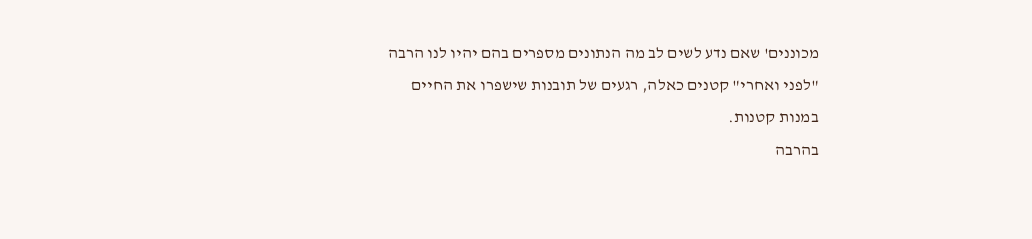מכוננים' שאם נדע לשים לב מה הנתונים מספרים בהם יהיו לנו הרבה "לפני ואחרי" קטנים כאלה, רגעים של תובנות שישפרו את החיים
במנות קטנות.
בהרבה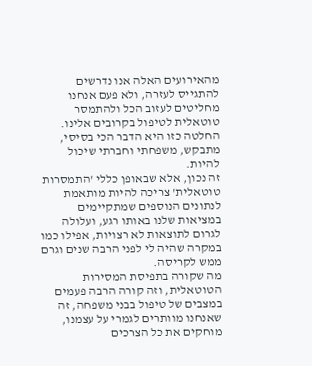מהאירועים האלה אנו נדרשים להתגייס לעזרה, ולא פעם אנחנו מחליטים לעזוב הכל ולהתמסר טוטאלית לטיפול בקרובים אלינו.
החלטה כזו היא הדבר הכי בסיסי, מתבקש, משפחתי וחברתי שיכול להיות.
זה נכון, אלא שבאופן כללי 'התמסרות טוטאלית' צריכה להיות מותאמת לנתונים הנוספים שמתקיימים במציאות שלנו באותו רגע, ועלולה לגרום לתוצאות לא רצויות, אפילו כמו במקרה שהיה לי לפני הרבה שנים וגרם ממש לקריסה.
מה שקורה בתפיסת המסירות הטוטאלית, וזה קורה הרבה פעמים במצבים של טיפול בבני משפחה, זה שאנחנו מוותרים לגמרי על עצמנו, מוחקים את כל הצרכים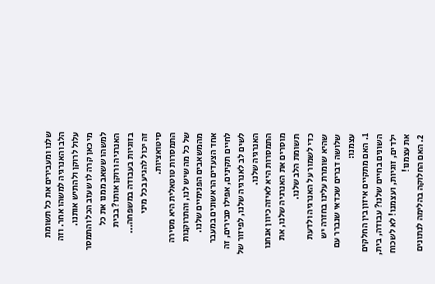שלנו ומעבירים את כל תשומת הלב והאנרגיה למשהו אחר. וזה עלול לרוקן ולהתיש אותנו.
מי כאן קרה לו שעזב הכל והתמסר למשהו ששאב ממנו את כל האנרגיה ורוקן אותו? בבית בזוגיות בעבודה במשפחה...
זה יכול להגיע בכל מיני סיטואציות.
התמסרות טוטאלית היא מסירה של כל מה שיש לנו, והתרוקנות מהמשאבים הפנימיים שלנו.
אחד הצעדים הראשונים במעבר לחיים תקינים, אפילו סבירים, זה לשים לב לאנרגיה שלנו, לפיזור של האנרגיה שלנו.
התמסרות היא לאיזה כיוון אנחנו מוסרים את האנרגיה שלנו, את תשומת הלב שלנו.
כדי לשמור על האנרגיה ולדעת שהיא שומרת עלינו בחזרה יש שלושה דברים שכדאי שנברר עם עצמנו:
1. האם מתקיים איזון בין החלקים השונים בחיים שלנו? עבודה, בית, ילדים, זוגיות, ועצמנו! לא לשכוח את עצמנו!
2. האם החלוקה בהלימה לנתונים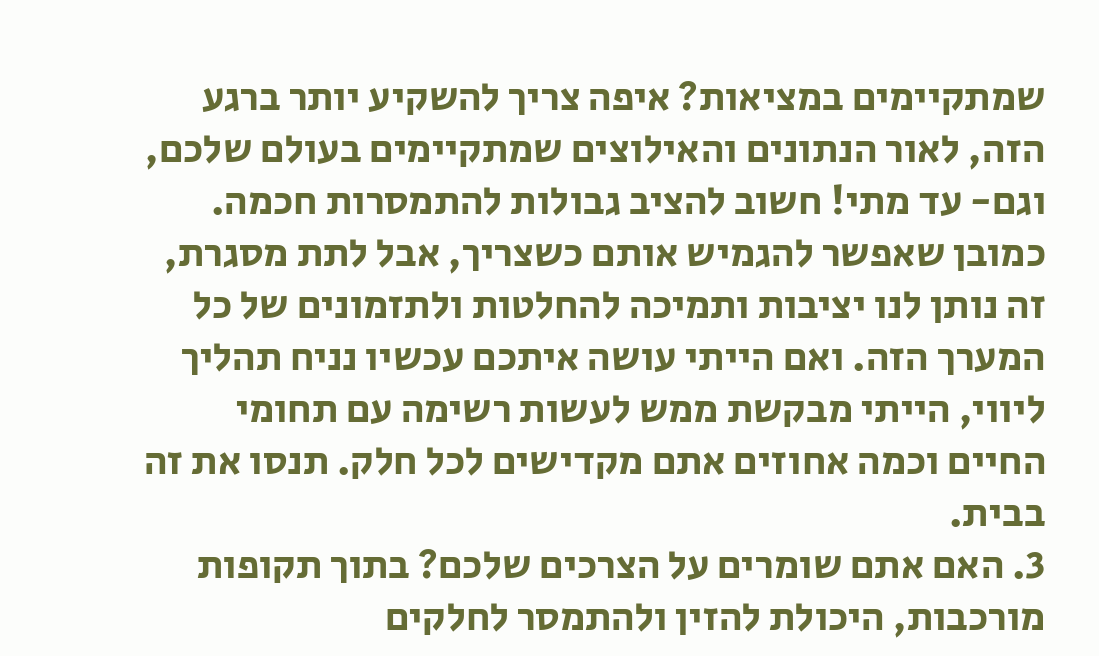שמתקיימים במציאות? איפה צריך להשקיע יותר ברגע הזה, לאור הנתונים והאילוצים שמתקיימים בעולם שלכם, וגם- עד מתי! חשוב להציב גבולות להתמסרות חכמה. כמובן שאפשר להגמיש אותם כשצריך, אבל לתת מסגרת, זה נותן לנו יציבות ותמיכה להחלטות ולתזמונים של כל המערך הזה. ואם הייתי עושה איתכם עכשיו נניח תהליך ליווי, הייתי מבקשת ממש לעשות רשימה עם תחומי החיים וכמה אחוזים אתם מקדישים לכל חלק. תנסו את זה בבית.
3. האם אתם שומרים על הצרכים שלכם? בתוך תקופות מורכבות, היכולת להזין ולהתמסר לחלקים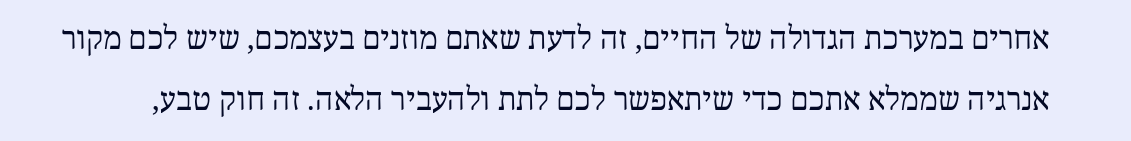אחרים במערכת הגדולה של החיים, זה לדעת שאתם מוזנים בעצמכם, שיש לכם מקור אנרגיה שממלא אתכם כדי שיתאפשר לכם לתת ולהעביר הלאה. זה חוק טבע,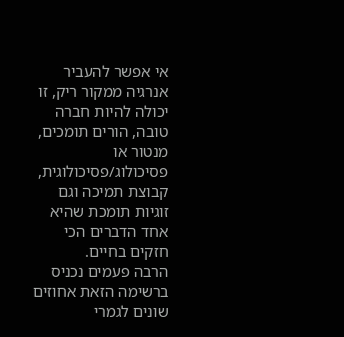אי אפשר להעביר אנרגיה ממקור ריק, זו יכולה להיות חברה טובה, הורים תומכים, מנטור או פסיכולוג/פסיכולוגית, קבוצת תמיכה וגם זוגיות תומכת שהיא אחד הדברים הכי חזקים בחיים.
הרבה פעמים נכניס ברשימה הזאת אחוזים שונים לגמרי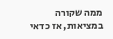ממה שקורה במציאות, אז כדאי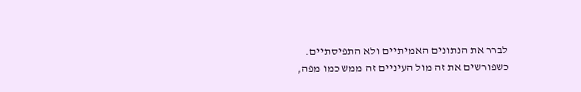לברר את הנתונים האמיתיים ולא התפיסתיים.
כשפורשים את זה מול העיניים זה ממש כמו מפה,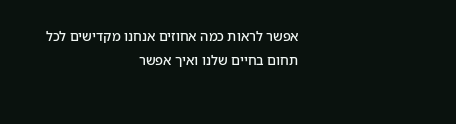אפשר לראות כמה אחוזים אנחנו מקדישים לכל תחום בחיים שלנו ואיך אפשר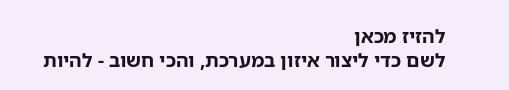להזיז מכאן
לשם כדי ליצור איזון במערכת, והכי חשוב - להיות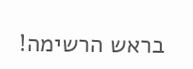בראש הרשימה!